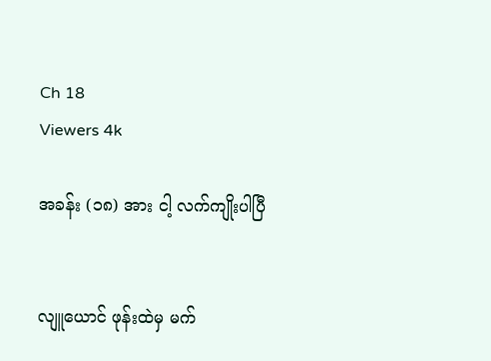Ch 18
Viewers 4k

အခန်း (၁၈) အား ငါ့ လက်ကျိုးပါပြီ


လျူယောင် ဖုန်းထဲမှ မက်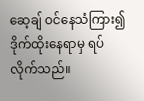ဆေ့ချ် ဝင်နေသံကြား၍ ဒိုက်ထိုးနေရာမှ ရပ်လိုက်သည်။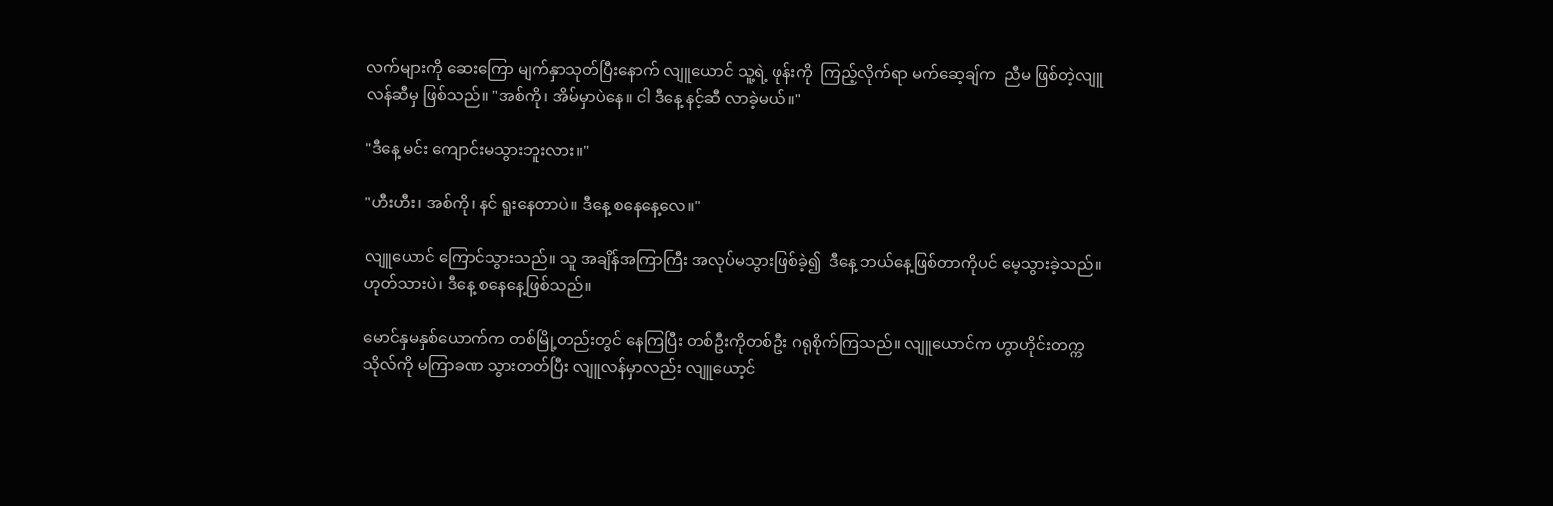လက်များကို ဆေးကြော မျက်နှာသုတ်ပြီးနောက် လျူယောင် သူ့ရဲ့ ဖုန်းကို  ကြည့်လိုက်ရာ မက်ဆေ့ချ်က  ညီမ ဖြစ်တဲ့လျူလန်ဆီမှ ဖြစ်သည်။ "အစ်ကို၊ အိမ်မှာပဲနေ။ ငါ ဒီနေ့ နင့်ဆီ လာခဲ့မယ်။"

"ဒီနေ့ မင်း ကျောင်းမသွားဘူးလား။"

"ဟီးဟီး၊ အစ်ကို၊ နင် ရူးနေတာပဲ။ ဒီနေ့ စနေနေ့လေ။"

လျူယောင် ကြောင်သွားသည်။ သူ အချိန်အကြာကြီး အလုပ်မသွားဖြစ်ခဲ့၍  ဒီနေ့ ဘယ်နေ့ဖြစ်တာကိုပင် မေ့သွားခဲ့သည်။ ဟုတ်သားပဲ၊ ဒီနေ့ စနေနေ့ဖြစ်သည်။

မောင်နှမနှစ်ယောက်က တစ်မြို့တည်းတွင် နေကြပြီး တစ်ဦးကိုတစ်ဦး ဂရုစိုက်ကြသည်။ လျူယောင်က ဟွာဟိုင်းတက္ကသိုလ်ကို မကြာခဏ သွားတတ်ပြီး လျူလန်မှာလည်း လျူယော့င်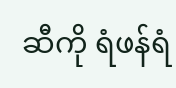ဆီကို ရံဖန်ရံ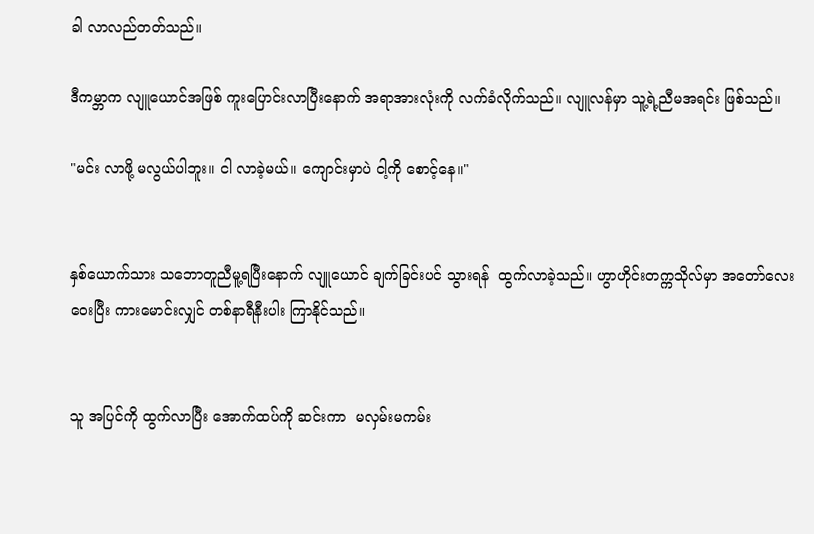ခါ လာလည်တတ်သည်။

ဒီကမ္ဘာက လျူယောင်အဖြစ် ကူးပြောင်းလာပြီးနောက် အရာအားလုံးကို လက်ခံလိုက်သည်။ လျူလန်မှာ သူ့ရဲ့ညီမအရင်း ဖြစ်သည်။

"မင်း လာဖို့ မလွယ်ပါဘူး။ ငါ လာခဲ့မယ်။ ကျောင်းမှာပဲ ငါ့ကို စောင့်နေ။"


နှစ်ယောက်သား သဘောတူညီမူ့ရပြီးနောက် လျူယောင် ချက်ခြင်းပင် သွားရန်  ထွက်လာခဲ့သည်။ ဟွာဟိုင်းတက္ကသိုလ်မှာ အတော်လေး ဝေးပြီး ကားမောင်းလျှင် တစ်နာရီနီးပါး ကြာနိုင်သည်။


သူ အပြင်ကို ထွက်လာပြီး အောက်ထပ်ကို ဆင်းကာ  မလှမ်းမကမ်း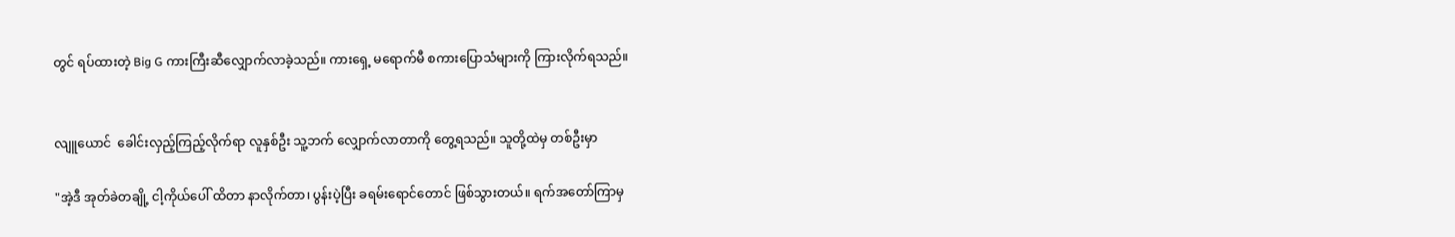တွင် ရပ်ထားတဲ့ Big G ကားကြီးဆီလျှောက်လာခဲ့သည်။ ကားရှေ့ မရောက်မီ စကားပြောသံများကို ကြားလိုက်ရသည်။


လျူယောင်  ခေါင်းလှည့်ကြည့်လိုက်ရာ လူနှစ်ဦး သူ့ဘက် လျှောက်လာတာကို တွေ့ရသည်။ သူတို့ထဲမှ တစ်ဦးမှာ

"အဲ့ဒီ အုတ်ခဲတချို့ ငါ့ကိုယ်ပေါ် ထိတာ နာလိုက်တာ၊ ပွန်းပဲ့ပြီး ခရမ်းရောင်တောင် ဖြစ်သွားတယ်။ ရက်အတော်ကြာမှ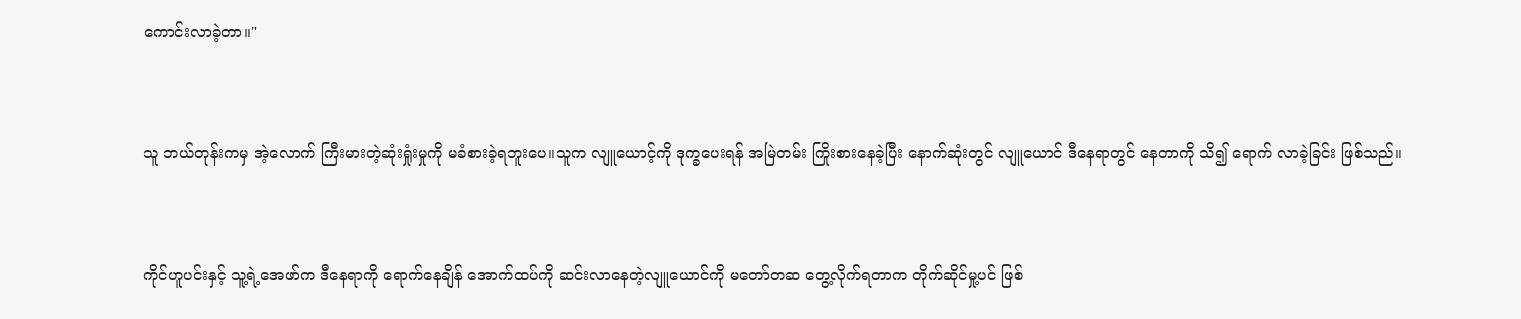ကောင်းလာခဲ့တာ။"


သူ ဘယ်တုန်းကမှ အဲ့လောက် ကြီးမားတဲ့ဆုံးရှုံးမှုကို မခံစားခဲ့ရဘူးပေ။သူက လျူယောင့်ကို ဒုက္ခပေးရန် အမြဲတမ်း ကြိုးစားနေခဲ့ပြီး နောက်ဆုံးတွင် လျူယောင် ဒီနေရာတွင် နေတာကို သိ၍ ရောက် လာခဲ့ခြင်း ဖြစ်သည်။


ကိုင်ဟူပင်းနှင့် သူ့ရဲ့အေဖာ်က ဒီနေရာကို ရောက်နေချိန် အောက်ထပ်ကို ဆင်းလာနေတဲ့လျူယောင်ကို မတော်တဆ တွေ့လိုက်ရတာက တိုက်ဆိုင်မှု့ပင် ဖြစ်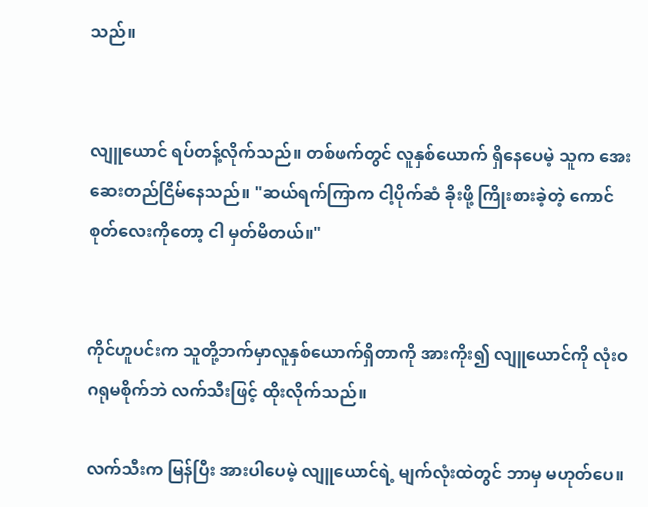သည်။


လျူယောင် ရပ်တန့်လိုက်သည်။ တစ်ဖက်တွင် လူနှစ်ယောက် ရှိနေပေမဲ့ သူက အေးဆေးတည်ငြိမ်နေသည်။ "ဆယ်ရက်ကြာက ငါ့ပိုက်ဆံ ခိုးဖို့ ကြိုးစားခဲ့တဲ့ ကောင်စုတ်လေးကိုတော့ ငါ မှတ်မိတယ်။"


ကိုင်ဟူပင်းက သူတို့ဘက်မှာလူနှစ်ယောက်ရှိတာကို အားကိုး၍ လျူယောင်ကို လုံးဝဂရုမစိုက်ဘဲ လက်သီးဖြင့် ထိုးလိုက်သည်။

လက်သီးက မြန်ပြီး အားပါပေမဲ့ လျူယောင်ရဲ့ မျက်လုံးထဲတွင် ဘာမှ မဟုတ်ပေ။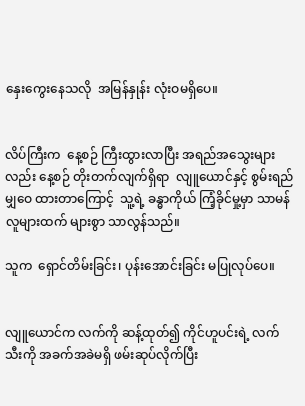နှေးကွေးနေသလို  အမြန်နှုန်း လုံးဝမရှိပေ။


လိပ်ကြီးက  နေ့စဉ် ကြီးထွားလာပြီး အရည်အသွေးများလည်း နေ့စဉ် တိုးတက်လျက်ရှိရာ  လျူယောင်နှင့် စွမ်းရည် မျှဝေ ထားတာကြောင့်  သူ့ရဲ့ ခန္ဓာကိုယ် ကြံ့ခိုင်မှု့မှာ သာမန်လူများထက် များစွာ သာလွန်သည်။

သူက  ရှောင်တိမ်းခြင်း၊ ပုန်းအောင်းခြင်း မပြုလုပ်ပေ။


လျူယောင်က လက်ကို ဆန့်ထုတ်၍ ကိုင်ဟူပင်းရဲ့ လက်သီးကို အခက်အခဲမရှိ ဖမ်းဆုပ်လိုက်ပြီး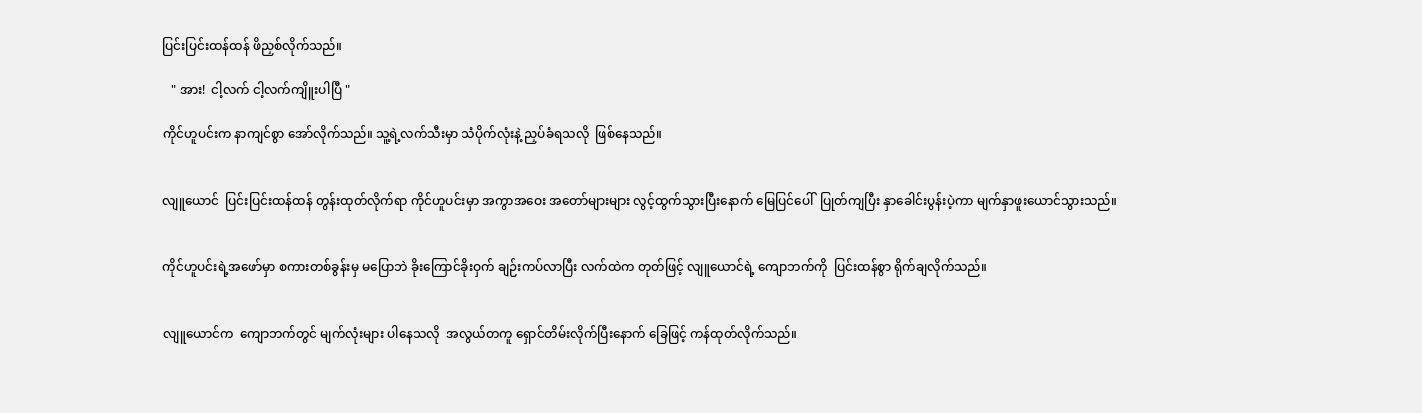ပြင်းပြင်းထန်ထန် ဖိညှစ်လိုက်သည်။

   " အား!  ငါ့လက် ငါ့လက်ကျိူးပါပြီ "

ကိုင်ဟူပင်းက နာကျင်စွာ အော်လိုက်သည်။ သူ့ရဲ့လက်သီးမှာ သံပိုက်လုံးနဲ့ ညှပ်ခံရသလို  ဖြစ်နေသည်။


လျူယောင်  ပြင်းပြင်းထန်ထန် တွန်းထုတ်လိုက်ရာ ကိုင်ဟူပင်းမှာ အကွာအဝေး အတော်များများ လွင့်ထွက်သွားပြီးနောက် မြေပြင်ပေါ်  ပြုတ်ကျပြီး နှာခေါင်းပွန်းပဲ့ကာ မျက်နှာဖူးယောင်သွားသည်။


ကိုင်ဟူပင်းရဲ့အဖော်မှာ စကားတစ်ခွန်းမှ မပြောဘဲ ခိုးကြောင်ခိုးဝှက် ချဉ်းကပ်လာပြီး လက်ထဲက တုတ်ဖြင့် လျူယောင်ရဲ့ ကျောဘက်ကို  ပြင်းထန်စွာ ရိုက်ချလိုက်သည်။


လျူယောင်က  ကျောဘက်တွင် မျက်လုံးများ ပါနေသလို  အလွယ်တကူ ရှောင်တိမ်းလိုက်ပြီးနောက် ခြေဖြင့် ကန်ထုတ်လိုက်သည်။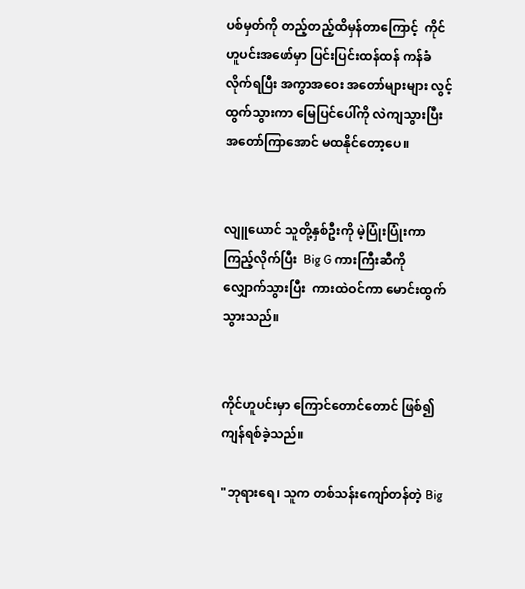ပစ်မှတ်ကို တည့်တည့်ထိမှန်တာကြောင့်  ကိုင်ဟူပင်းအဖော်မှာ ပြင်းပြင်းထန်ထန် ကန်ခံလိုက်ရပြီး အကွာအဝေး အတော်များများ လွင့်ထွက်သွားကာ မြေပြင်ပေါ်ကို လဲကျသွားပြီး အတော်ကြာအောင် မထနိုင်တော့ပေ။


လျူယောင် သူတို့နှစ်ဦးကို မဲ့ပြုံးပြုံးကာ ကြည့်လိုက်ပြီး  Big G ကားကြီးဆီကို လျှောက်သွားပြီး  ကားထဲဝင်ကာ မောင်းထွက်သွားသည်။


ကိုင်ဟူပင်းမှာ ကြောင်တောင်တောင် ဖြစ်၍ ကျန်ရစ်ခဲ့သည်။

"ဘုရားရေ၊ သူက တစ်သန်းကျော်တန်တဲ့ Big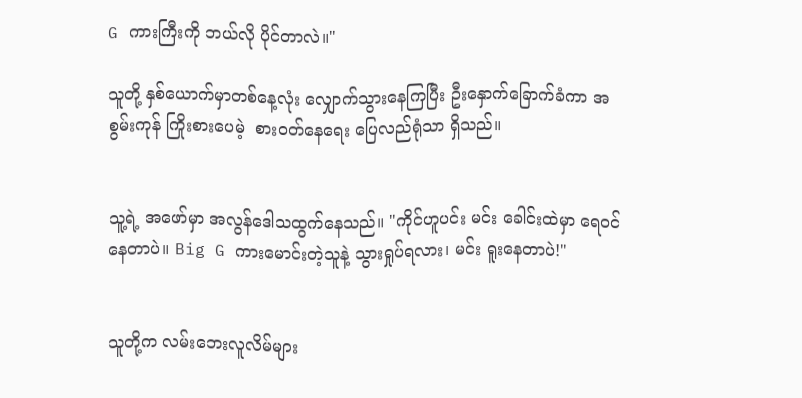G ကားကြီးကို ဘယ်လို ပိုင်တာလဲ။"

သူတို့ နှစ်ယောက်မှာတစ်နေ့လုံး လျှောက်သွားနေကြပြီး ဦးနှောက်ခြောက်ခံကာ အစွမ်းကုန် ကြိုးစားပေမဲ့  စားဝတ်နေရေး ပြေလည်ရုံသာ ရှိသည်။


သူ့ရဲ့ အဖော်မှာ အလွန်ဒေါသထွက်နေသည်။ "ကိုင်ဟူပင်း မင်း ခေါင်းထဲမှာ ရေဝင်နေတာပဲ။ Big G ကားမောင်းတဲ့သူနဲ့ သွားရှုပ်ရလား၊ မင်း ရူးနေတာပဲ!"


သူတို့က လမ်းဘေးလူလိမ်များ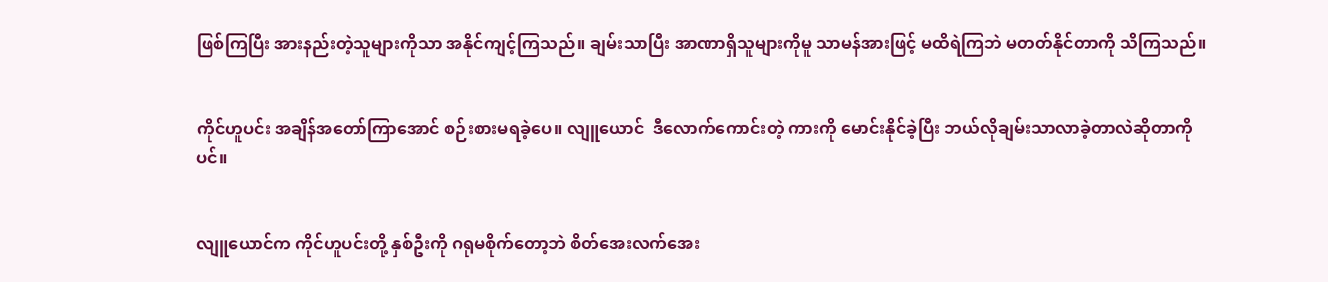ဖြစ်ကြပြီး အားနည်းတဲ့သူများကိုသာ အနိုင်ကျင့်ကြသည်။ ချမ်းသာပြီး အာဏာရှိသူများကိုမူ သာမန်အားဖြင့် မထိရဲကြဘဲ မတတ်နိုင်တာကို သိကြသည်။


ကိုင်ဟူပင်း အချိန်အတော်ကြာအောင် စဉ်းစားမရခဲ့ပေ။ လျူယောင်  ဒီလောက်ကောင်းတဲ့ ကားကို မောင်းနိုင်ခဲ့ပြီး ဘယ်လိုချမ်းသာလာခဲ့တာလဲဆိုတာကိုပင်။


လျူယောင်က ကိုင်ဟူပင်းတို့ နှစ်ဦးကို ဂရုမစိုက်တော့ဘဲ စိတ်အေးလက်အေး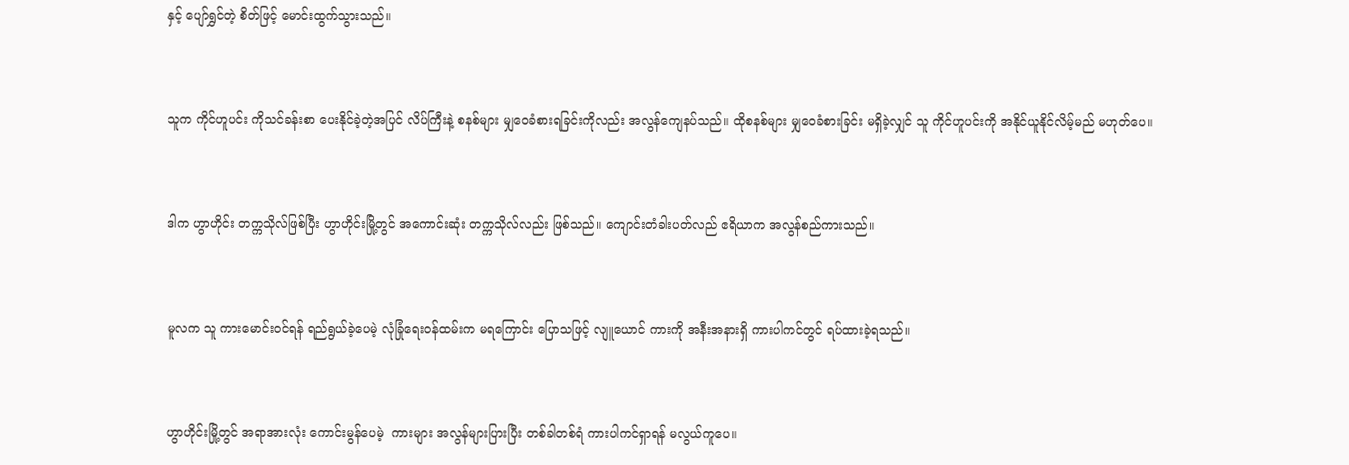နှင့် ပျော်ရွှင်တဲ့ စိတ်ဖြင့် မောင်းထွက်သွားသည်။


သူက ကိုင်ဟူပင်း ကိုသင်ခန်းစာ ပေးနိုင်ခဲ့တဲ့အပြင် လိပ်ကြီးနဲ့ စနစ်များ မျှဝေခံစားရခြင်းကိုလည်း အလွန်ကျေနပ်သည်။ ထိုစနစ်များ မျှဝေခံစားခြင်း မရှိခဲ့လျှင် သူ ကိုင်ဟူပင်းကို အနိုင်ယူနိုင်လိမ့်မည် မဟုတ်ပေ။


ဒါက ဟွာဟိုင်း တက္ကသိုလ်ဖြစ်ပြီး ဟွာဟိုင်းမြို့တွင် အကောင်းဆုံး တက္ကသိုလ်လည်း ဖြစ်သည်။ ကျောင်းတံခါးပတ်လည် ဧရိယာက အလွန်စည်ကားသည်။


မူလက သူ ကားမောင်းဝင်ရန် ရည်ရွယ်ခဲ့ပေမဲ့ လုံခြုံရေးဝန်ထမ်းက မရကြောင်း ပြောသဖြင့် လျူယောင် ကားကို အနီးအနားရှိ ကားပါကင်တွင် ရပ်ထားခဲ့ရသည်။


ဟွာဟိုင်းမြို့တွင် အရာအားလုံး ကောင်းမွန်ပေမဲ့  ကားများ အလွန်များပြားပြီး တစ်ခါတစ်ရံ ကားပါကင်ရှာရန် မလွယ်ကူပေ။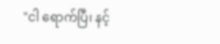"ငါ ရောက်ပြီ၊ နင့်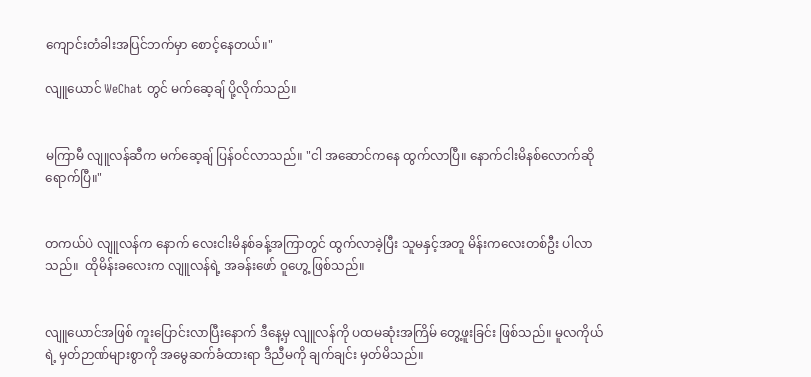ကျောင်းတံခါးအပြင်ဘက်မှာ စောင့်နေတယ်။"

လျူယောင် WeChat တွင် မက်ဆေ့ချ် ပို့လိုက်သည်။


မကြာမီ လျူလန်ဆီက မက်ဆေ့ချ် ပြန်ဝင်လာသည်။ "ငါ အဆောင်ကနေ ထွက်လာပြီ။ နောက်ငါးမိနစ်လောက်ဆို ရောက်ပြီ။"


တကယ်ပဲ လျူလန်က နောက် လေးငါးမိနစ်ခန့်အကြာတွင် ထွက်လာခဲ့ပြီး သူမနှင့်အတူ မိန်းကလေးတစ်ဦး ပါလာသည်။  ထိုမိန်းခလေးက လျူလန်ရဲ့ အခန်းဖော် ဝူဟွေ့ ဖြစ်သည်။


လျူယောင်အဖြစ် ကူးပြောင်းလာပြီးနောက် ဒီနေ့မှ လျူလန်ကို ပထမဆုံးအကြိမ် တွေ့ဖူးခြင်း ဖြစ်သည်။ မူလကိုယ်ရဲ့ မှတ်ဉာဏ်များစွာကို အမွေဆက်ခံထားရာ ဒီညီမကို ချက်ချင်း မှတ်မိသည်။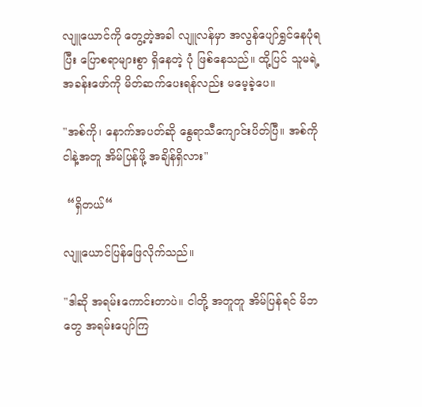လျူယောင်ကို တွေ့တဲ့အခါ လျူလန်မှာ အလွန်ပျော်ရွှင်နေပုံရပြီး ပြောစရာများစွာ ရှိနေတဲ့ ပုံ ဖြစ်နေသည်။ ထို့ပြင် သူမရဲ့ အခန်းဖော်ကို မိတ်ဆက်ပေးရန်လည်း မမေ့ခဲ့ပေ။

"အစ်ကို၊ နောက်အပတ်ဆို နွေရာသီကျောင်းပိတ်ပြီ။ အစ်ကို ငါနဲ့အတူ အိမ်ပြန်ဖို့ အချိန်ရှိလား"

 “ရှိတယ်“

လျူယောင်ပြန်ဖြေလိုက်သည်။

"ဒါဆို အရမ်းကောင်းတာပဲ။ ငါတို့ အတူတူ အိမ်ပြန်ရင် မိဘတွေ အရမ်းပျော်ကြ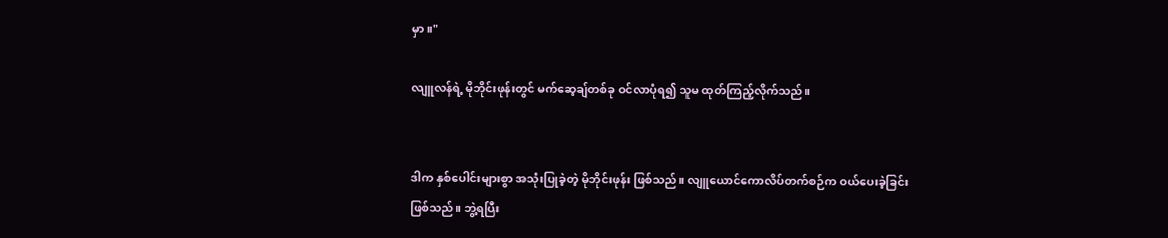မှာ။"

လျူလန်ရဲ့ မိုဘိုင်းဖုန်းတွင် မက်ဆေ့ချ်တစ်ခု ဝင်လာပုံရ၍ သူမ ထုတ်ကြည့်လိုက်သည်။


ဒါက နှစ်ပေါင်းများစွာ အသုံးပြုခဲ့တဲ့ မိုဘိုင်းဖုန်း ဖြစ်သည်။ လျူယောင်ကောလိပ်တက်စဉ်က ဝယ်ပေးခဲ့ခြင်း ဖြစ်သည်။ ဘွဲ့ရပြီး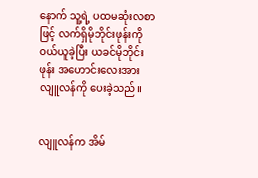နောက် သူ့ရဲ့ ပထမဆုံးလစာဖြင့် လက်ရှိမိုဘိုင်းဖုန်းကို ဝယ်ယူခဲ့ပြီး ယခင်မိုဘိုင်းဖုန်း အဟောင်းလေးအား လျူလန်ကို ပေးခဲ့သည်။


လျူလန်က အိမ်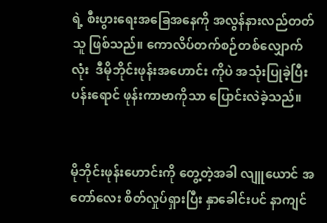ရဲ့ စီးပွားရေးအခြေအနေကို အလွန်နားလည်တတ်သူ ဖြစ်သည်။ ကောလိပ်တက်စဉ်တစ်လျှောက်လုံး  ဒီမိုဘိုင်းဖုန်းအဟောင်း ကိုပဲ အသုံးပြုခဲ့ပြီး ပန်းရောင် ဖုန်းကာဗာကိုသာ ပြောင်းလဲခဲ့သည်။


မိုဘိုင်းဖုန်းဟောင်းကို တွေ့တဲ့အခါ လျူယောင် အတော်လေး စိတ်လှုပ်ရှားပြီး နှာခေါင်းပင် နာကျင်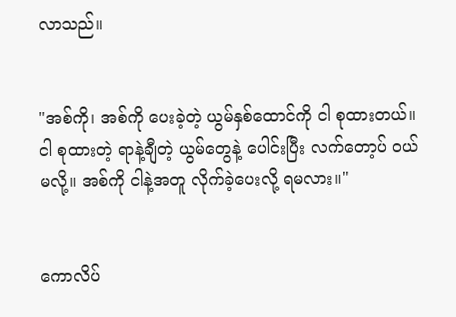လာသည်။


"အစ်ကို၊ အစ်ကို ပေးခဲ့တဲ့ ယွမ်နှစ်ထောင်ကို ငါ စုထားတယ်။ ငါ စုထားတဲ့ ရာနဲ့ချီတဲ့ ယွမ်တွေနဲ့ ပေါင်းပြီး လက်တော့ပ် ဝယ်မလို့။ အစ်ကို ငါနဲ့အတူ လိုက်ခဲ့ပေးလို့ ရမလား။"


ကောလိပ်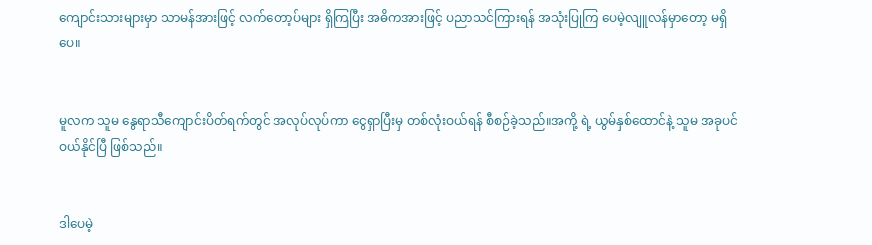ကျောင်းသားများမှာ သာမန်အားဖြင့် လက်တော့ပ်များ ရှိကြပြီး အဓိကအားဖြင့် ပညာသင်ကြားရန် အသုံးပြုကြ ပေမဲ့လျူလန်မှာတော့ မရှိပေ။


မူလက သူမ နွေရာသီကျောင်းပိတ်ရက်တွင် အလုပ်လုပ်ကာ ငွေရှာပြီးမှ တစ်လုံးဝယ်ရန် စီစဉ်ခဲ့သည်။အကို့ ရဲ့ ယွမ်နှစ်ထောင်နဲ့ သူမ အခုပင် ဝယ်နိုင်ပြီ ဖြစ်သည်။


ဒါပေမဲ့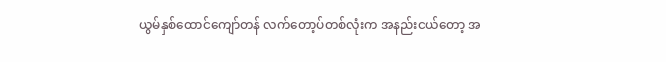ယွမ်နှစ်ထောင်ကျော်တန် လက်တော့ပ်တစ်လုံးက အနည်းငယ်တော့ အ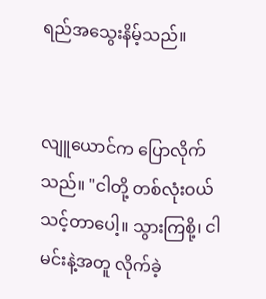ရည်အသွေးနိမ့်သည်။


လျူယောင်က ပြောလိုက်သည်။ "ငါတို့ တစ်လုံးဝယ်သင့်တာပေါ့။ သွားကြစို့၊ ငါ မင်းနဲ့အတူ လိုက်ခဲ့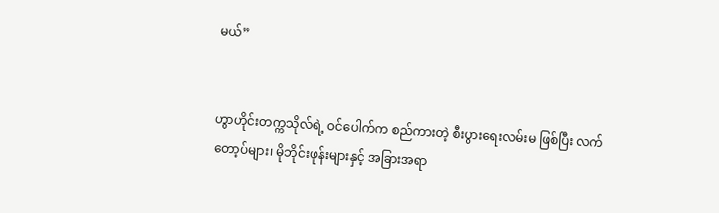မယ်”


ဟွာဟိုင်းတက္ကသိုလ်ရဲ့ ဝင်ပေါက်က စည်ကားတဲ့ စီးပွားရေးလမ်းမ ဖြစ်ပြီး လက်တော့ပ်များ၊ မိုဘိုင်းဖုန်းများနှင့် အခြားအရာ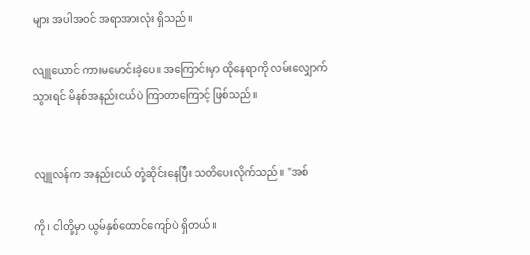များ အပါအဝင် အရာအားလုံး ရှိသည်။

လျူယောင် ကားမမောင်းခဲ့ပေ။ အကြောင်းမှာ ထိုနေရာကို လမ်းလျှောက်သွားရင် မိနစ်အနည်းငယ်ပဲ ကြာတာကြောင့် ဖြစ်သည်။


လျူလန်က အနည်းငယ် တုံ့ဆိုင်းနေပြီး သတိပေးလိုက်သည်။ "အစ်

ကို၊ ငါတို့မှာ ယွမ်နှစ်ထောင်ကျော်ပဲ ရှိတယ်။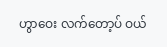ဟွာဝေး လက်တော့ပ် ဝယ်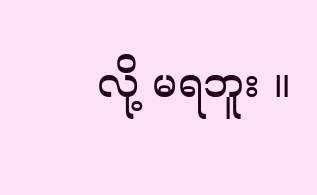လို့ မရဘူး ။